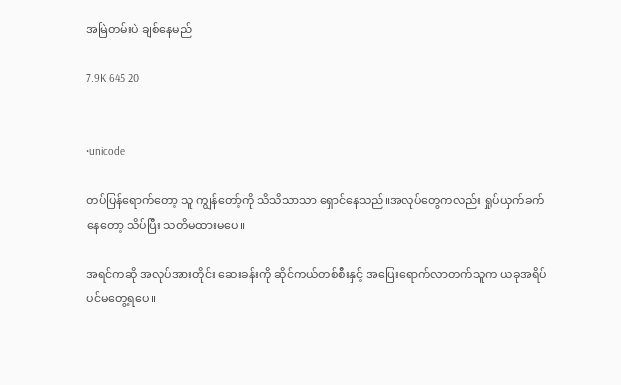အမြဲတမ်းပဲ ချစ်နေမည်

7.9K 645 20


•unicode

တပ်ပြန်ရောက်တော့ သူ ကျွန်တော့်ကို သိသိသာသာ ရှောင်နေသည်။အလုပ်တွေကလည်း ရှုပ်ယှက်ခက်နေတော့ သိပ်ပြီး သတိမထားမပေ။

အရင်ကဆို အလုပ်အားတိုင်း ဆေးခန်းကို ဆိုင်ကယ်တစ်စီးနှင့် အပြေးရောက်လာတက်သူက ယခုအရိပ်ပင်မတွေ့ရပေ။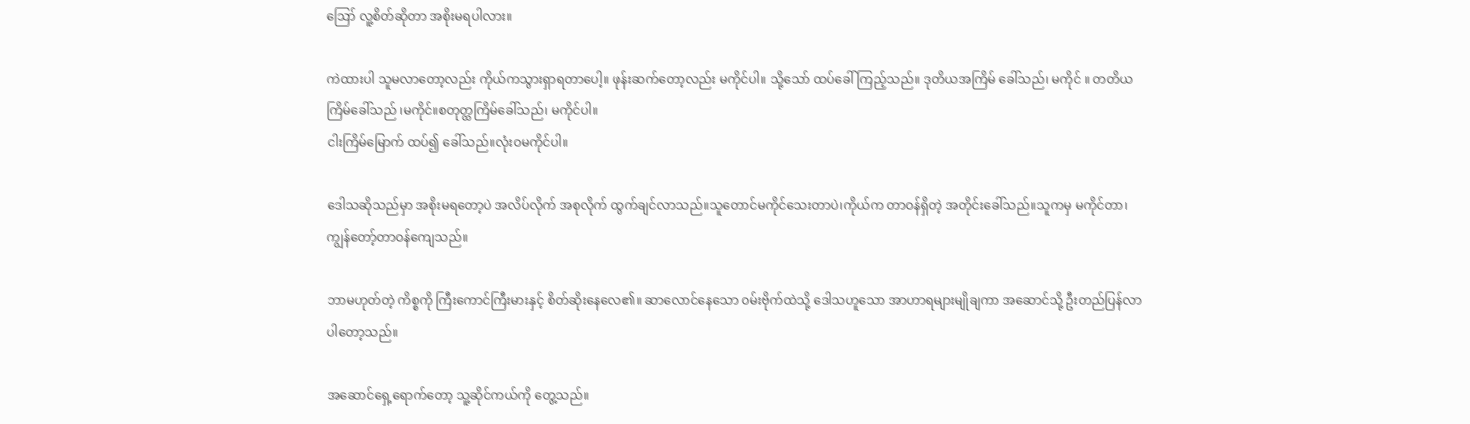ဪ လူ့စိတ်ဆိုတာ အစိုးမရပါလား။

ကဲထားပါ သူမလာတော့လည်း ကိုယ်ကသွားရှာရတာပေါ့။ ဖုန်းဆက်တော့လည်း မကိုင်ပါ။ သို့သော် ထပ်ခေါ်ကြည့်သည်။ ဒုတိယအကြိမ် ခေါ်သည်၊ မကိုင် ။ တတိယကြိမ်ခေါ်သည် ၊မကိုင်။စတုတ္ထကြိမ်ခေါ်သည်၊ မကိုင်ပါ။
ငါးကြိမ်မြောက် ထပ်၍ ခေါ်သည်။လုံးဝမကိုင်ပါ။

ဒေါသဆိုသည်မှာ အစိုးမရတော့ပဲ အလိပ်လိုက် အစုလိုက် ထွက်ချင်လာသည်။သူတောင်မကိုင်သေးတာပဲ၊ကိုယ်က တာဝန်ရှိတဲ့ အတိုင်းခေါ်သည်။သူကမှ မကိုင်တာ၊ ကျွန်တော့်တာဝန်ကျေသည်။

ဘာမဟုတ်တဲ့ ကိစ္စကို ကြီးကောင်ကြီးမားနှင့် စိတ်ဆိုးနေလေ၏။ ဆာလောင်နေသော ၀မ်းဗိုက်ထဲသို့ ဒေါသဟူသော အာဟာရများမျိုချကာ အဆောင်သို့ ဦးတည်ပြန်လာပါတော့သည်။

အဆောင်ရှေ့ရောက်တော့ သူ့ဆိုင်ကယ်ကို တွေ့သည်။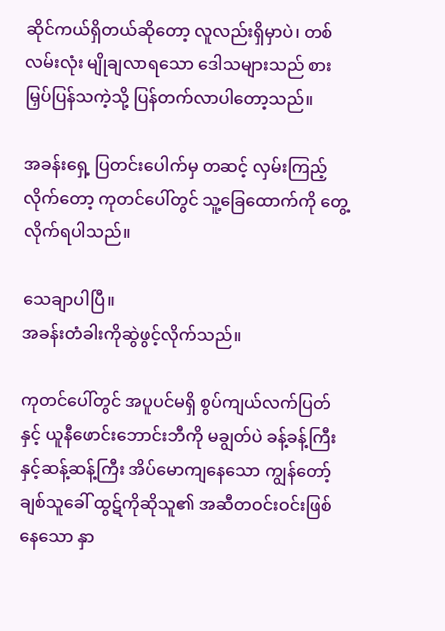ဆိုင်ကယ်ရှိတယ်ဆိုတော့ လူလည်းရှိမှာပဲ၊ တစ်လမ်းလုံး မျိုချလာရသော ဒေါသများသည် စားမြှပ်ပြန်သကဲ့သို့ ပြန်တက်လာပါတော့သည်။

အခန်းရှေ့ ပြတင်းပေါက်မှ တဆင့် လှမ်းကြည့်လိုက်တော့ ကုတင်ပေါ်တွင် သူ့ခြေထောက်ကို တွေ့လိုက်ရပါသည်။

သေချာပါပြီ။
အခန်းတံခါးကိုဆွဲဖွင့်လိုက်သည်။

ကုတင်ပေါ်တွင် အပူပင်မရှိ စွပ်ကျယ်လက်ပြတ်နှင့် ယူနီဖောင်းဘောင်းဘီကို မချွတ်ပဲ ခန့်ခန့်ကြီးနှင့်ဆန့်ဆန့်ကြီး အိပ်မောကျနေသော ကျွန်တော့်ချစ်သူခေါ် ထွဋ်ကိုဆိုသူ၏ အဆီတဝင်းဝင်းဖြစ်နေသော နှာ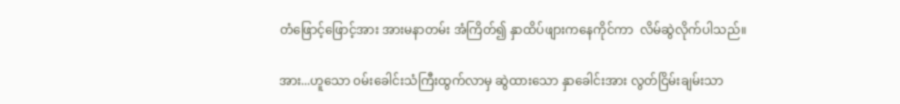တံဖြောင့်ဖြောင့်အား အားမနာတမ်း အံကြိတ်၍ နှာထိပ်ဖျားကနေကိုင်ကာ  လိမ်ဆွဲလိုက်ပါသည်။

အား...ဟူသော ၀မ်းခေါင်းသံကြီးထွက်လာမှ ဆွဲထားသော နှာခေါင်းအား လွတ်ငြိမ်းချမ်းသာ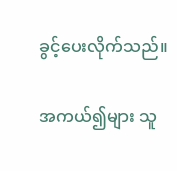ခွင့်ပေးလိုက်သည်။

အကယ်၍များ သူ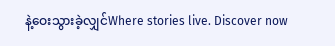နဲ့ဝေးသွားခဲ့လျှင်Where stories live. Discover now